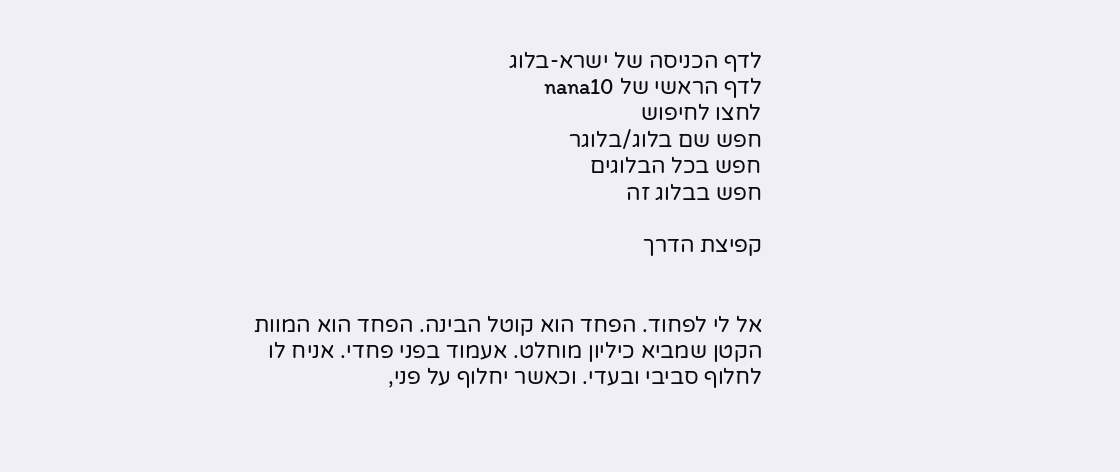לדף הכניסה של ישרא-בלוג
לדף הראשי של nana10
לחצו לחיפוש
חפש שם בלוג/בלוגר
חפש בכל הבלוגים
חפש בבלוג זה

קפיצת הדרך


אל לי לפחוד. הפחד הוא קוטל הבינה. הפחד הוא המוות הקטן שמביא כיליון מוחלט. אעמוד בפני פחדי. אניח לו לחלוף סביבי ובעדי. וכאשר יחלוף על פני,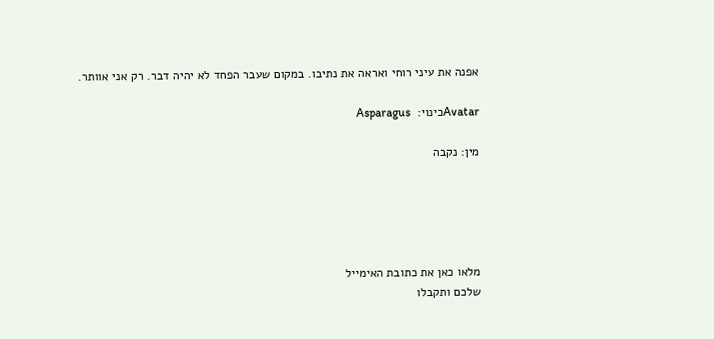אפנה את עיני רוחי ואראה את נתיבו. במקום שעבר הפחד לא יהיה דבר. רק אני אוותר.

Avatarכינוי:  Asparagus

מין: נקבה





מלאו כאן את כתובת האימייל
שלכם ותקבלו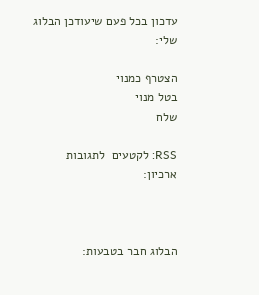עדכון בכל פעם שיעודכן הבלוג שלי:

הצטרף כמנוי
בטל מנוי
שלח

RSS: לקטעים  לתגובות
ארכיון:



הבלוג חבר בטבעות: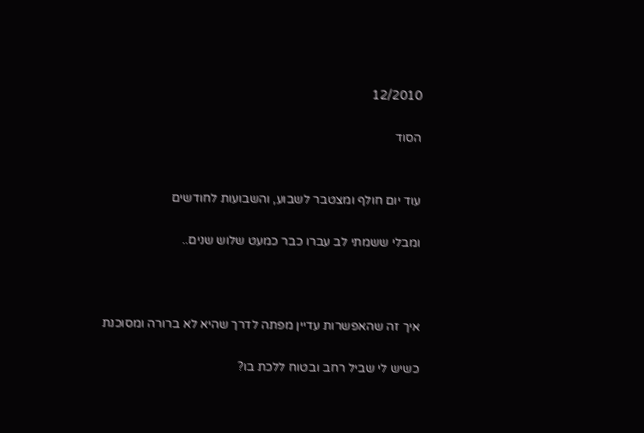12/2010

הסוד


עוד יום חולף ומצטבר לשבוע, והשבועות לחודשים

ומבלי ששמתי לב עברו כבר כמעט שלוש שנים..



איך זה שהאפשרות עדיין מפתה לדרך שהיא לא ברורה ומסוכנת

כשיש לי שביל רחב ובטוח ללכת בו?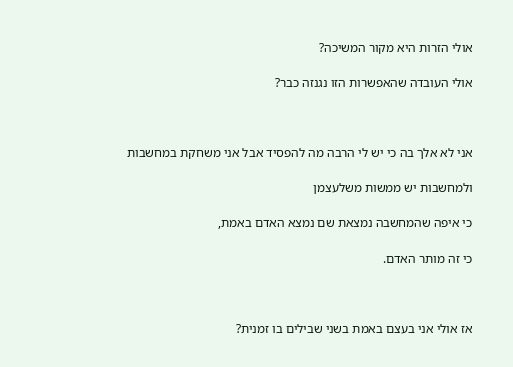אולי הזרות היא מקור המשיכה?

אולי העובדה שהאפשרות הזו נגנזה כבר?



אני לא אלך בה כי יש לי הרבה מה להפסיד אבל אני משחקת במחשבות

ולמחשבות יש ממשות משלעצמן

כי איפה שהמחשבה נמצאת שם נמצא האדם באמת,

כי זה מותר האדם.



אז אולי אני בעצם באמת בשני שבילים בו זמנית?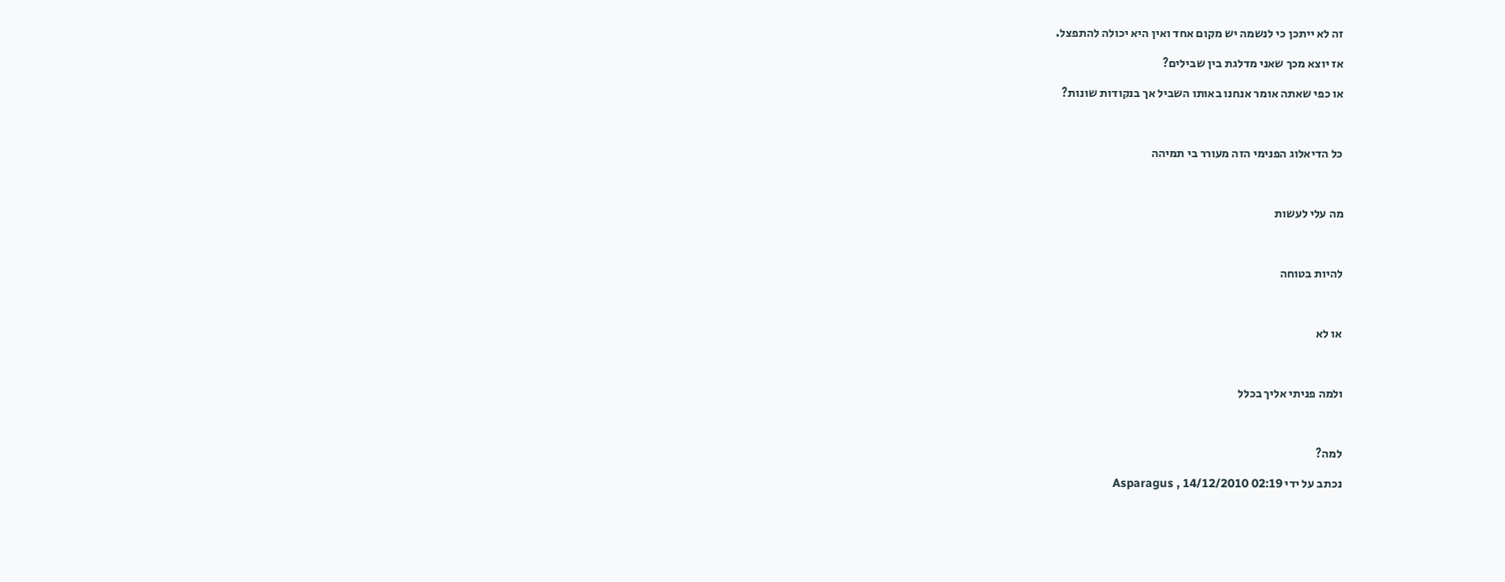זה לא ייתכן כי לנשמה יש מקום אחד ואין היא יכולה להתפצל.

אז יוצא מכך שאני מדלגת בין שבילים?

או כפי שאתה אומר אנחנו באותו השביל אך בנקודות שונות?



כל הדיאלוג הפנימי הזה מעורר בי תמיהה



מה עלי לעשות



להיות בטוחה



או לא



ולמה פניתי אליך בכלל



למה?

נכתב על ידי Asparagus , 14/12/2010 02:19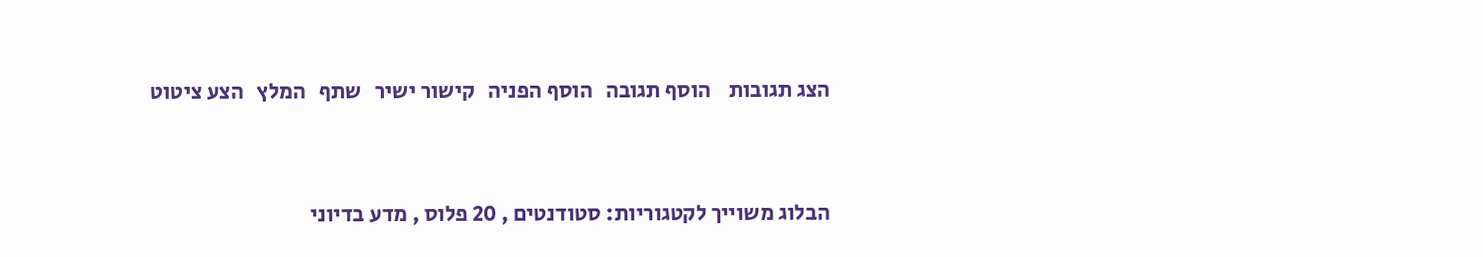הצג תגובות    הוסף תגובה   הוסף הפניה   קישור ישיר   שתף   המלץ   הצע ציטוט



הבלוג משוייך לקטגוריות: סטודנטים , 20 פלוס , מדע בדיוני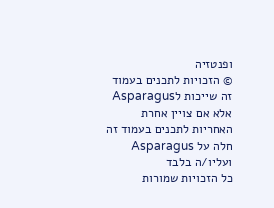ופנטזיה
© הזכויות לתכנים בעמוד זה שייכות לAsparagus אלא אם צויין אחרת
האחריות לתכנים בעמוד זה חלה על Asparagus ועליו/ה בלבד
כל הזכויות שמורות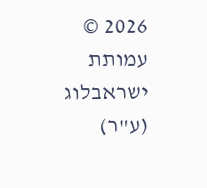2026 © עמותת ישראבלוג (ע"ר)